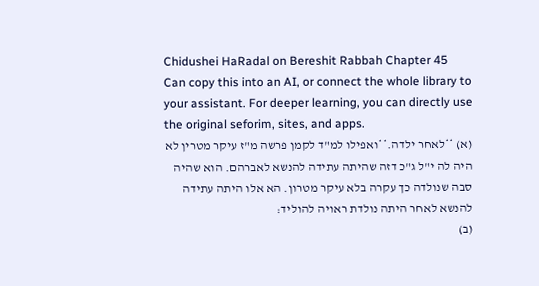Chidushei HaRadal on Bereshit Rabbah Chapter 45
Can copy this into an AI, or connect the whole library to your assistant. For deeper learning, you can directly use the original seforim, sites, and apps.
(א) **לאחר ילדה.**ואפילו למ"ד לקמן פרשה מ"ז עיקר מטרין לא היה לה י"ל ג"כ דזה שהיתה עתידה להנשא לאברהם. הוא שהיה סבה שנולדה כך עקרה בלא עיקר מטרון. הא אלו היתה עתידה להנשא לאחר היתה נולדת ראויה להוליד:
(ב)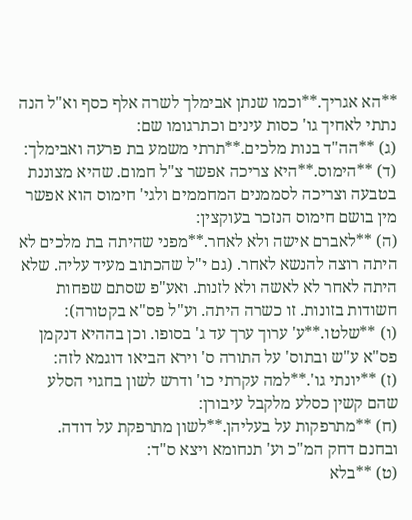**הא אגריך.**וכמו שנתן אבימלך לשרה אלף כסף וא"ל הנה נתתי לאחיך גו' כסות עינים וכתרגומו שם:
(ג) **הה"ד בנות מלכים.**תרתי משמע בת פרעה ואבימלך:
(ד) **הימוס.**היא צריכה אפשר צ"ל חמום. שהיא מצוננת בטבעה וצריכה לסממנים המחממים ולגי' חימוס הוא אפשר מין בושם חימוס הנזכר בעוקצין:
(ה) **לאברם אישה ולא לאחר.**מפני שהיתה בת מלכים לא היתה רוצה להנשא לאחר. (גם י"ל שהכתוב מעיד עליה. שלא היתה לאחר לא לאשה ולא לזנות. ואע"פ שסתם שפחות חשודות בזונות. זו כשרה היתה. וע"ל פס"א בקטורה):
(ו) **שלטו.**ע' ערוך ערך עד ג' בסופו. וכן בההיא דנקמן פס"א ע"ש ובתוס' על התורה ס' וירא הביאו דוגמא לזה:
(ז) **יונתי גו'.**למה עקרתי כו' ודרש לשון בחגוי הסלע שהם קשין כסלע מלקבל עיבורן:
(ח) **מתרפקות על בעליהן.**לשון מתרפקת על דודה. ובחנם דחק המ"כ וע' תנחומא ויצא ס"ד:
(ט) **בלא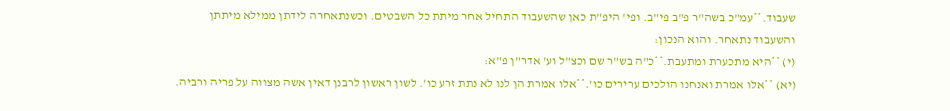שעבוד.**עמ"כ בשה"ר פ"ב פי"ב. ופי' היפ"ת כאן שהשעבוד התחיל אחר מיתת כל השבטים. וכשנתאחרה לידתן ממילא מיתתן והשעבוד נתאחר. והוא הנכון:
(י) **היא מתכערת ומתעבת.**כ"ה בש"ר שם וכצ"ל וע' אדר"ן פ"א:
(יא) **אלו אמרת ואנחנו הולכים ערירים כו'.**אלו אמרת הן לנו לא נתת זרע כו'. לשון ראשון לרבנן דאין אשה מצווה על פריה ורביה.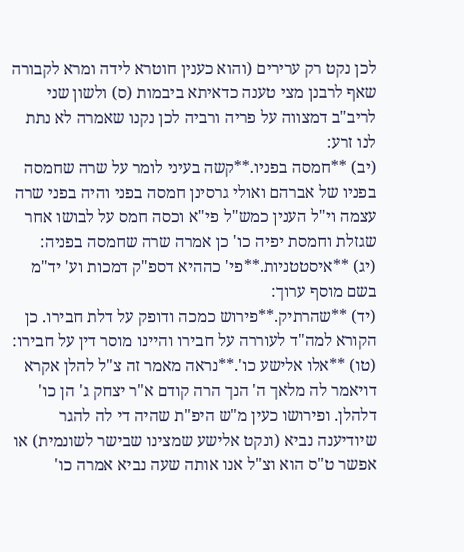לכן נקט רק ערירים (והוא כענין חוטרא לידה ומרא לקבורה שאף לרבנן מצי טענה כדאיתא ביבמות (ס) ולשון שני לריב"ב דמצווה על פריה ורביה לכן נקנו שאמרה לא נתת לנו זרע:
(יב) **חמסה בפניו.**קשה בעיני לומר על שרה שחמסה בפניו של אברהם ואולי גרסינן חמסה בפני והיה בפני שרה עצמה וי"ל הענין כמש"ל פי"א וכסה חמס על לבושו אחר שגזלת וחמסת יפיה כו' כן אמרה שרה שחמסה בפניה:
(יג) **איסטטניות.**פי' כההיא דספ"ק דמכות וע' יד"מ בשם מוסף ערוך:
(יד) **שהרתיק.**פירוש כמכה ודופק על דלת חבירו. כן הקורא למה"ד לעוררה על חבירו והיינו מוסר דין על חבירו:
(טו) **אלו אלישע כו'.**נראה מאמר זה צ"ל להלן אקרא דויאמר לה מלאך ה' הנך הרה קודם א"ר יצחק ג' הן כו' דלהלן. ופירושו כעין מ"ש היפ"ת שהיה די לה להגר שיודיענה נביא (ונקט אלישע שמצינו שבישר לשונמית) או אפשר ט"ס הוא וצ"ל אנו אותה שעה נביא אמרה כו'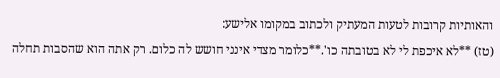והאותיות קרובות לטעות המעתיק ולכתוב במקומו אלישע:
(טז) **לא איכפת לי לא בטובתה כו'.**כלומר מצדי אינני חושש לה כלום. רק אתה הוא שהסבות תחלה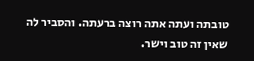טובתה ועתה אתה רוצה ברעתה. והסביר לה שאין זה טוב וישר.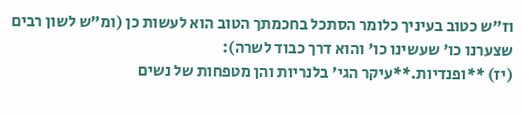וז"ש כטוב בעיניך כלומר הסתכל בחכמתך הטוב הוא לעשות כן (ומ"ש לשון רבים שצערנו כו' שעשינו כו' והוא דרך כבוד לשרה):
(יז) **ופנדיות.**עיקר הגי' בלנריות והן מטפחות של נשים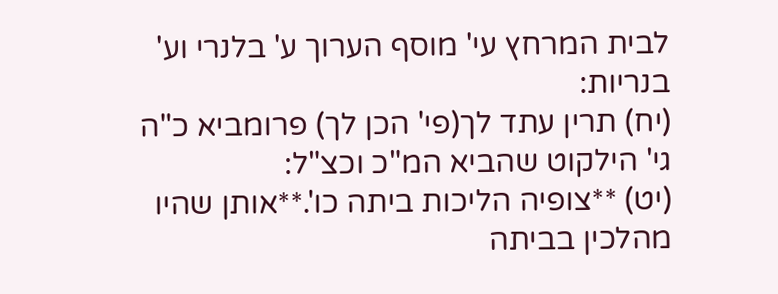לבית המרחץ עי' מוסף הערוך ע' בלנרי וע' בנריות:
(יח) תרין עתד לך(פי' הכן לך) פרומביא כ"ה גי' הילקוט שהביא המ"כ וכצ"ל:
(יט) **צופיה הליכות ביתה כו'.**אותן שהיו מהלכין בביתה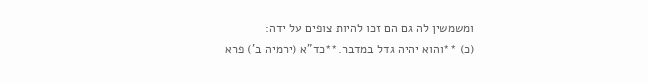ומשמשין לה גם הם זכו להיות צופים על ידה:
(כ) **והוא יהיה גדל במדבר.**כד"א (ירמיה ב') פרא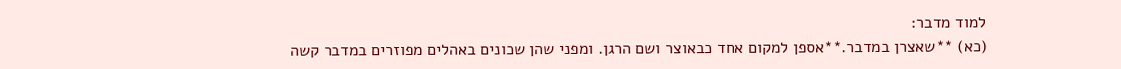למוד מדבר:
(כא) **שאצרן במדבר.**אספן למקום אחד כבאוצר ושם הרגן. ומפני שהן שכונים באהלים מפוזרים במדבר קשה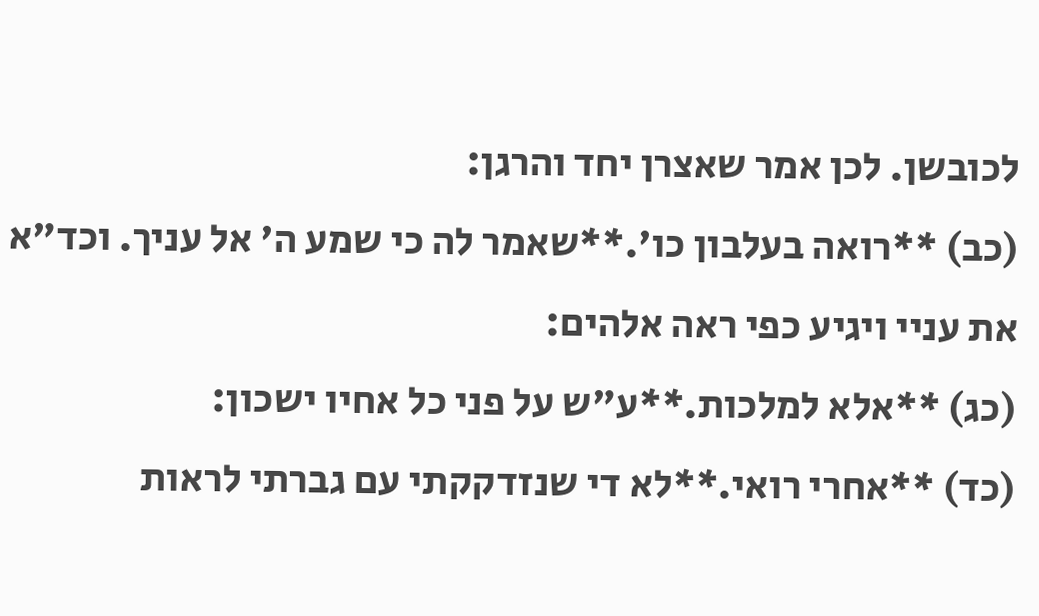לכובשן. לכן אמר שאצרן יחד והרגן:
(כב) **רואה בעלבון כו'.**שאמר לה כי שמע ה' אל עניך. וכד"א את עניי ויגיע כפי ראה אלהים:
(כג) **אלא למלכות.**ע"ש על פני כל אחיו ישכון:
(כד) **אחרי רואי.**לא די שנזדקקתי עם גברתי לראות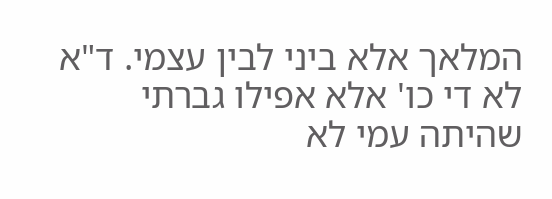המלאך אלא ביני לבין עצמי. ד"א לא די כו' אלא אפילו גברתי שהיתה עמי לא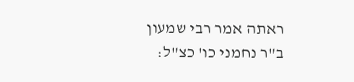ראתה אמר רבי שמעון ב"ר נחמני כו' כצ"ל: